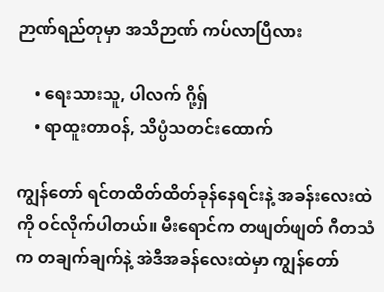ဉာဏ်ရည်တုမှာ အသိဉာဏ် ကပ်လာပြီလား

    • ရေးသားသူ, ပါလက် ဂို့ရှ်
    • ရာထူးတာဝန်, သိပ္ပံသတင်းထောက်

ကျွန်တော် ရင်တထိတ်ထိတ်ခုန်နေရင်းနဲ့ အခန်းလေးထဲကို ဝင်လိုက်ပါတယ်။ မီးရောင်က တဖျတ်ဖျတ် ဂီတသံက တချက်ချက်နဲ့ အဲဒီအခန်လေးထဲမှာ ကျွန်တော်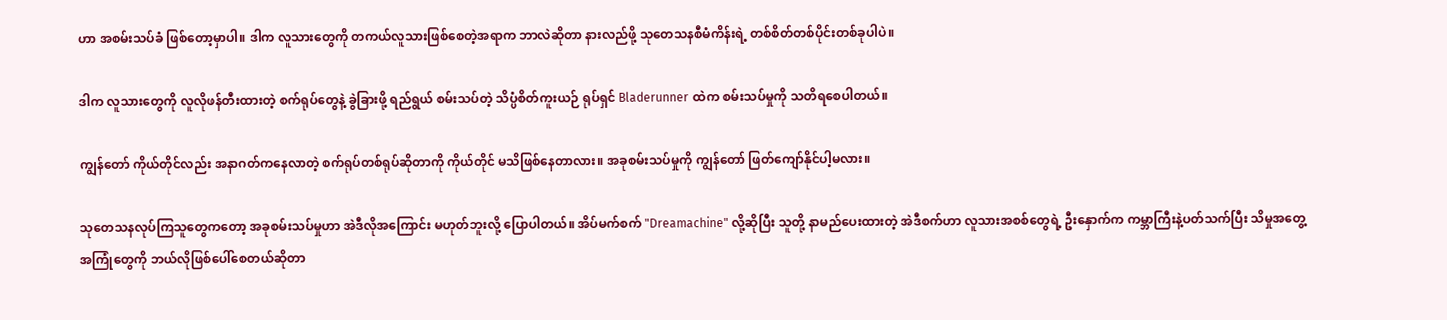ဟာ အစမ်းသပ်ခံ ဖြစ်တော့မှာပါ။ ဒါက လူသားတွေကို တကယ်လူသားဖြစ်စေတဲ့အရာက ဘာလဲဆိုတာ နားလည်ဖို့ သုတေသနစီမံကိန်းရဲ့ တစ်စိတ်တစ်ပိုင်းတစ်ခုပါပဲ။

ဒါက လူသားတွေကို လူလိုဖန်တီးထားတဲ့ စက်ရုပ်တွေနဲ့ ခွဲခြားဖို့ ရည်ရွယ် စမ်းသပ်တဲ့ သိပ္ပံစိတ်ကူးယဉ် ရုပ်ရှင် Bladerunner ထဲက စမ်းသပ်မှုကို သတိရစေပါတယ်။

ကျွန်တော် ကိုယ်တိုင်လည်း အနာဂတ်ကနေလာတဲ့ စက်ရုပ်တစ်ရုပ်ဆိုတာကို ကိုယ်တိုင် မသိဖြစ်နေတာလား။ အခုစမ်းသပ်မှုကို ကျွန်တော် ဖြတ်ကျော်နိုင်ပါ့မလား။

သုတေသနလုပ်ကြသူတွေကတော့ အခုစမ်းသပ်မှုဟာ အဲဒီလိုအကြောင်း မဟုတ်ဘူးလို့ ပြောပါတယ်။ အိပ်မက်စက် "Dreamachine" လို့ဆိုပြီး သူတို့ နာမည်ပေးထားတဲ့ အဲဒီစက်ဟာ လူသား‌အစစ်တွေရဲ့ ဦး‌နှောက်က ကမ္ဘာကြီးနဲ့ပတ်သက်ပြီး သိမှုအတွေ့အကြုံတွေကို ဘယ်လိုဖြစ်ပေါ်စေတယ်ဆိုတာ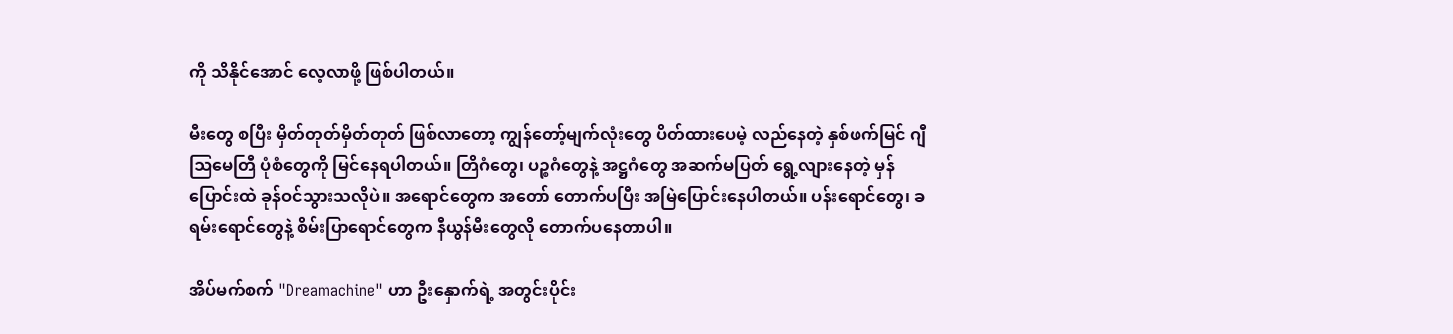ကို သိနိုင်အောင် လေ့လာဖို့ ဖြစ်ပါတယ်။

မီးတွေ စပြီး မှိတ်တုတ်မှိတ်တုတ် ဖြစ်လာတော့ ကျွန်တော့်မျက်လုံးတွေ ပိတ်ထားပေမဲ့ လည်နေတဲ့ နှစ်ဖက်မြင် ဂျီဩမေတြီ ပုံစံတွေကို မြင်နေရပါတယ်။ တြိဂံတွေ၊ ပဉ္စဂံတွေနဲ့ အဋ္ဌဂံတွေ အဆက်မပြတ် ရွေ့လျားနေတဲ့ မှန်ပြောင်းထဲ ခုန်ဝင်သွားသလိုပဲ။ အရောင်တွေက အတော် တောက်ပပြီး အမြဲပြောင်းနေပါတယ်။ ပန်းရောင်တွေ၊ ခရမ်းရောင်တွေနဲ့ စိမ်းပြာရောင်တွေက နီယွန်မီးတွေလို တောက်ပနေတာပါ။

အိပ်မက်စက် "Dreamachine" ဟာ ဦးနှောက်ရဲ့ အတွင်းပိုင်း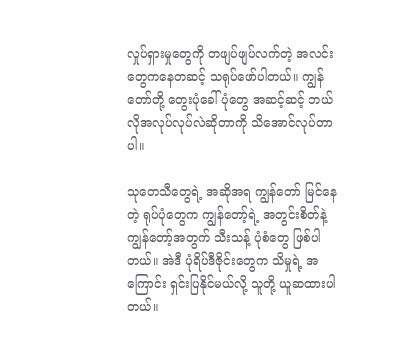လှုပ်ရှားမှုတွေကို တဖျပ်ဖျပ်လက်တဲ့ အလင်းတွေကနေတဆင့် သရုပ်ဖော်ပါတယ်။ ကျွန်တော်တို့ တွေးပုံခေါ်ပုံတွေ အဆင့်ဆင့် ဘယ်လိုအလုပ်လုပ်လဲဆိုတာကို သိအောင်လုပ်တာပါ။

သုတေသီတွေရဲ့ အဆိုအရ ကျွန်တော် မြင်နေတဲ့ ရုပ်ပုံတွေက ကျွန်တော့်ရဲ့ အတွင်းစိတ်နဲ့ ကျွန်တော့်အတွက် သီးသန့် ပုံစံတွေ ဖြစ်ပါတယ်။ အဲဒီ ပုံရိပ်ဒီဇိုင်းတွေက သိမှုရဲ့ အကြောင်း ရှင်းပြနိုင်မယ်လို့ သူတို့ ယူဆထားပါတယ်။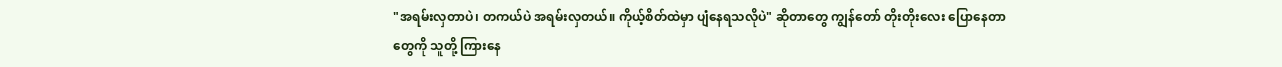"အရမ်းလှတာပဲ၊ တကယ်ပဲ အရမ်းလှတယ်။ ကိုယ့်စိတ်ထဲမှာ ပျံနေရသလိုပဲ" ဆိုတာတွေ ကျွန်တော် တိုးတိုးလေး ပြောနေတာတွေကို သူတို့ ကြားနေ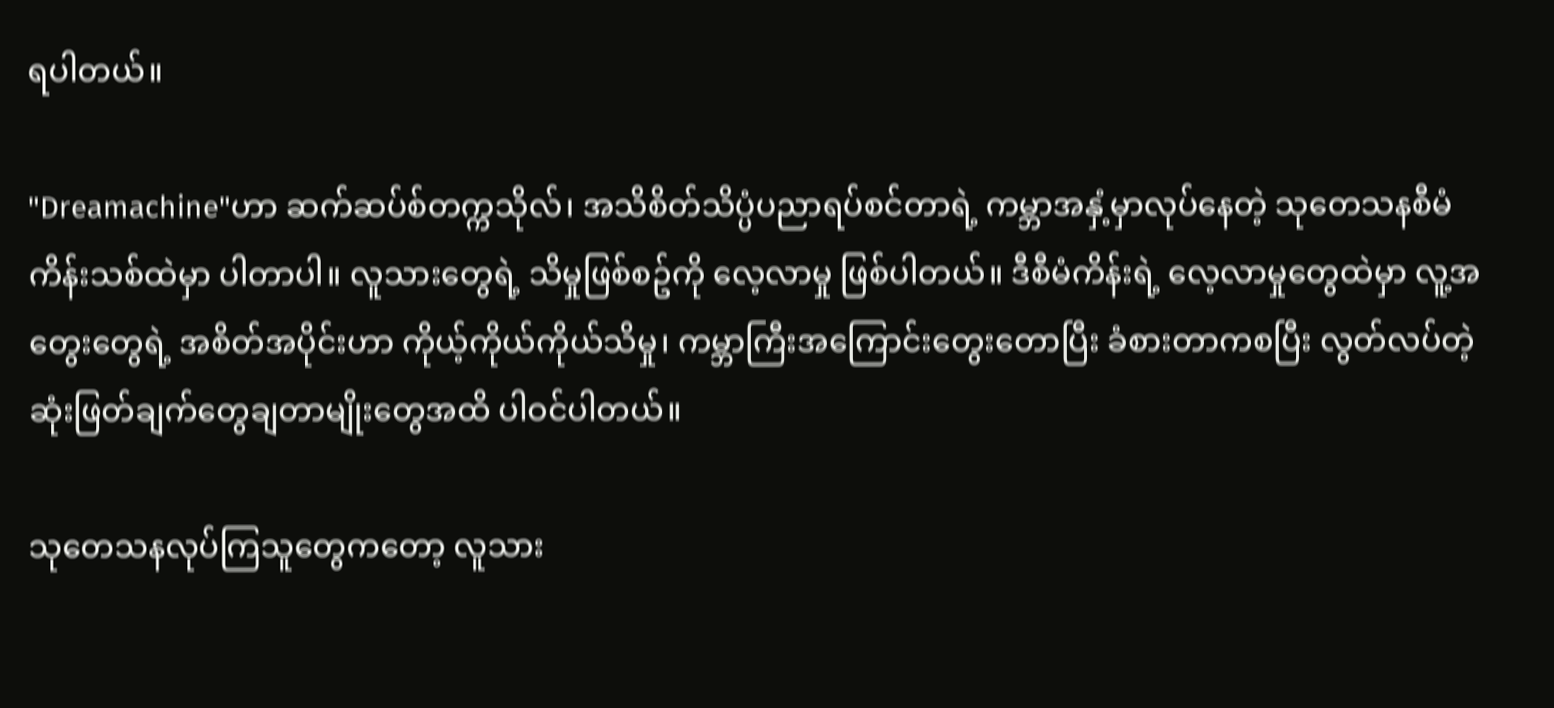ရပါတယ်။

"Dreamachine"ဟာ ဆက်ဆပ်စ်တက္ကသိုလ်၊ အသိစိတ်သိပ္ပံပညာရပ်စင်တာရဲ့ ကမ္ဘာအနှံ့မှာလုပ်နေတဲ့ သုတေသနစီမံကိန်းသစ်ထဲမှာ ပါတာပါ။ လူသားတွေရဲ့ သိမှုဖြစ်စဥ်ကို လေ့လာမှု ဖြစ်ပါတယ်။ ဒီစီမံကိန်းရဲ့ လေ့လာမှုတွေထဲမှာ လူ့အတွေးတွေရဲ့ အစိတ်အပိုင်းဟာ ကိုယ့်ကိုယ်ကိုယ်သိမှု၊ ကမ္ဘာကြီးအကြောင်းတွေးတောပြီး ခံစားတာကစပြီး လွတ်လပ်တဲ့ ဆုံးဖြတ်ချက်တွေချတာမျိုးတွေအထိ ပါဝင်ပါတယ်။

သုတေသနလုပ်ကြသူတွေကတော့ လူသား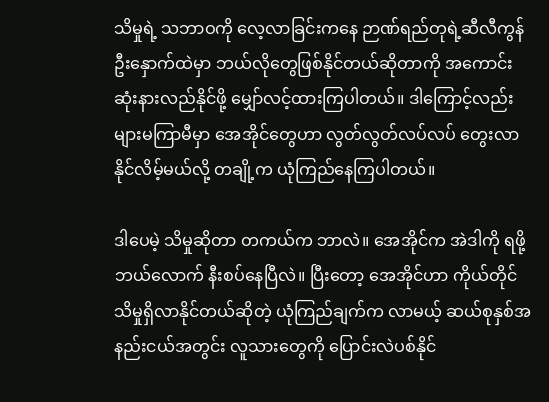သိမှုရဲ့ သဘာဝကို လေ့လာခြင်းကနေ ဉာဏ်ရည်တုရဲ့ဆီလီကွန်ဦးနှောက်ထဲမှာ ဘယ်လိုတွေဖြစ်နိုင်တယ်ဆိုတာကို အကောင်းဆုံးနားလည်နိုင်ဖို့ မျှော်လင့်ထားကြပါတယ်။ ဒါကြောင့်လည်း များမကြာမီမှာ အေအိုင်တွေဟာ လွတ်လွတ်လပ်လပ် တွေးလာနိုင်လိမ့်မယ်လို့ တချို့က ယုံကြည်နေကြပါတယ်။

ဒါပေမဲ့ သိမှုဆိုတာ တကယ်က ဘာလဲ။ အေအိုင်က အဲဒါကို ရဖို့ ဘယ်လောက် နီးစပ်နေပြီလဲ။ ပြီးတော့ အေအိုင်ဟာ ကိုယ်တိုင် သိမှုရှိလာနိုင်တယ်ဆိုတဲ့ ယုံကြည်ချက်က လာမယ့် ဆယ်စုနှစ်အနည်းငယ်အတွင်း လူသားတွေကို ပြောင်းလဲပစ်နိုင်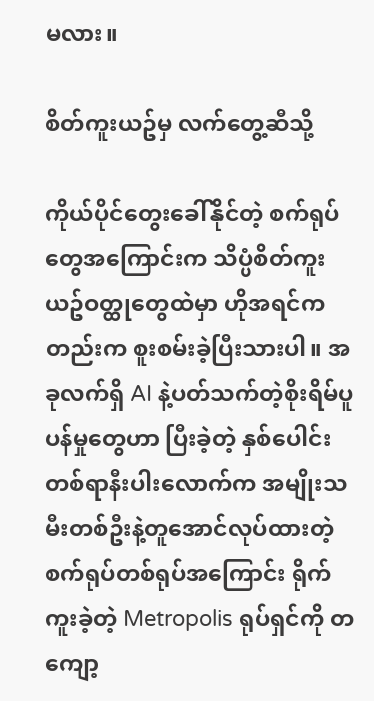မလား။

စိတ်ကူးယဥ်မှ လက်တွေ့ဆီသို့

ကိုယ်ပိုင်တွေးခေါ်နိုင်တဲ့ စက်ရုပ်တွေအကြောင်းက သိပ္ပံစိတ်ကူးယဥ်ဝတ္ထုတွေထဲမှာ ဟိုအရင်ကတည်းက စူးစမ်းခဲ့ပြီးသားပါ။ အခုလက်ရှိ AI နဲ့ပတ်သက်တဲ့စိုးရိမ်ပူပန်မှုတွေဟာ ပြီးခဲ့တဲ့ နှစ်ပေါင်းတစ်ရာနီးပါးလောက်က အမျိုးသမီးတစ်ဦးနဲ့တူအောင်လုပ်ထားတဲ့ စက်ရုပ်တစ်ရုပ်အကြောင်း ရိုက်ကူးခဲ့တဲ့ Metropolis ရုပ်ရှင်ကို တကျော့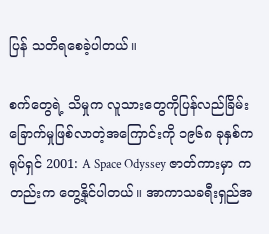ပြန် သတိရစေခဲ့ပါတယ်။

စက်တွေရဲ့ သိမှုက လူသားတွေကိုပြန်လည်ခြိမ်းခြောက်မှုဖြစ်လာတဲ့အကြောင်းကို ၁၉၆၈ ခုနှစ်က ရုပ်ရှင် 2001: A Space Odyssey ဇာတ်ကားမှာ ကတည်းက တွေ့နိုင်ပါတယ်။ အာကာသခရီးရှည်အ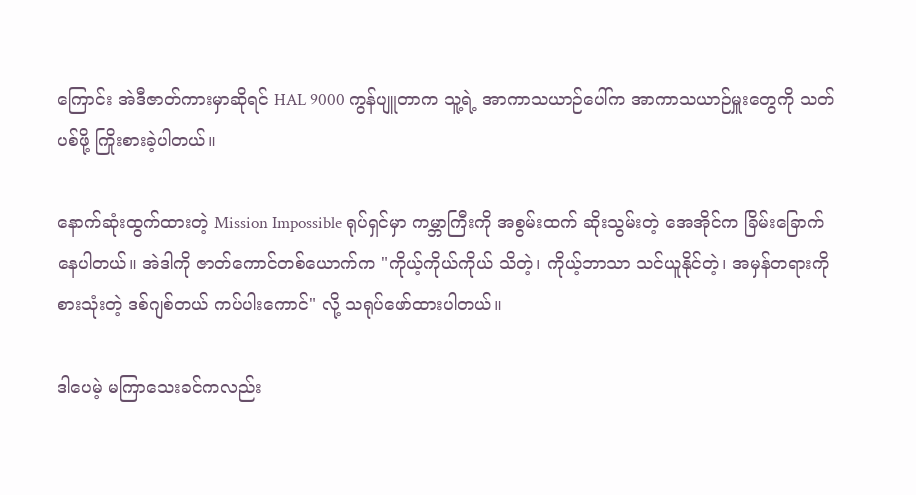ကြောင်း အဲဒီဇာတ်ကားမှာဆိုရင် HAL 9000 ကွန်ပျူတာက သူ့ရဲ့ အာကာသယာဉ်ပေါ်က အာကာသယာဉ်မှူးတွေကို သတ်ပစ်ဖို့ ကြိုးစားခဲ့ပါတယ်။

နောက်ဆုံးထွက်ထားတဲ့ Mission Impossible ရုပ်ရှင်မှာ ကမ္ဘာကြီးကို အစွမ်းထက် ဆိုးသွမ်းတဲ့ အေအိုင်က ခြိမ်းခြောက်နေပါတယ်။ အဲဒါကို ဇာတ်ကောင်တစ်ယောက်က "ကိုယ့်ကိုယ်ကိုယ် သိတဲ့၊ ကိုယ့်ဘာသာ သင်ယူနိုင်တဲ့၊ အမှန်တရားကို စားသုံးတဲ့ ဒစ်ဂျစ်တယ် ကပ်ပါးကောင်" လို့ သရုပ်ဖော်ထားပါတယ်။

ဒါပေမဲ့ မကြာသေးခင်ကလည်း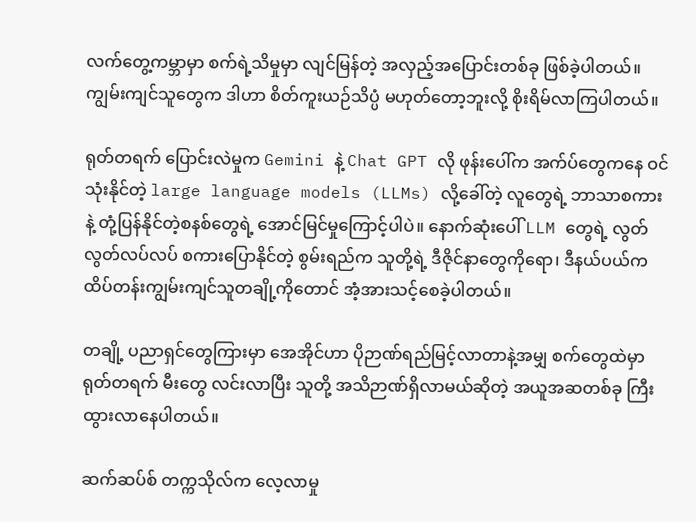လက်တွေ့ကမ္ဘာမှာ စက်ရဲ့သိမှုမှာ လျင်မြန်တဲ့ အလှည့်အပြောင်းတစ်ခု ဖြစ်ခဲ့ပါတယ်။ ကျွမ်းကျင်သူတွေက ဒါဟာ စိတ်ကူးယဉ်သိပ္ပံ မဟုတ်တော့ဘူးလို့ စိုးရိမ်လာကြပါတယ်။

ရုတ်တရက် ပြောင်းလဲမှုက Gemini နဲ့ Chat GPT လို ဖုန်းပေါ်က အက်ပ်တွေကနေ ဝင်သုံးနိုင်တဲ့ large language models (LLMs) လို့ခေါ်တဲ့ လူတွေရဲ့ ဘာသာစကားနဲ့ တုံ့ပြန်နိုင်တဲ့စနစ်တွေရဲ့ အောင်မြင်မှုကြောင့်ပါပဲ။ နောက်ဆုံးပေါ် LLM တွေရဲ့ လွတ်လွတ်လပ်လပ် စကားပြောနိုင်တဲ့ စွမ်းရည်က သူတို့ရဲ့ ဒီဇိုင်နာတွေကိုရော၊ ဒီနယ်ပယ်က ထိပ်တန်းကျွမ်းကျင်သူတချို့ကိုတောင် အံ့အားသင့်စေခဲ့ပါတယ်။

တချို့ ပညာရှင်တွေကြားမှာ အေအိုင်ဟာ ပိုဉာဏ်ရည်မြင့်လာတာနဲ့အမျှ စက်တွေထဲမှာ ရုတ်တရက် မီးတွေ လင်းလာပြီး သူတို့ အသိဉာဏ်ရှိလာမယ်ဆိုတဲ့ အယူအဆတစ်ခု ကြီးထွားလာနေပါတယ်။

ဆက်ဆပ်စ် တက္ကသိုလ်က လေ့လာမှု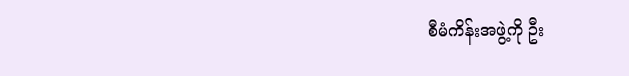စီမံကိန်းအဖွဲ့ကို ဦး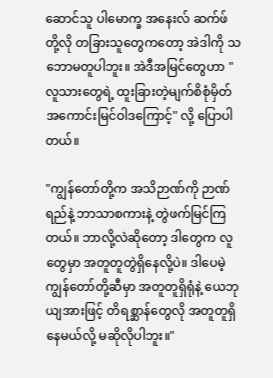ဆောင်သူ ပါမောက္ခ အနေးလ် ဆက်ဖ် တို့လို တခြားသူတွေကတော့ အဲဒါကို သဘောမတူပါဘူး။ အဲဒီအမြင်တွေဟာ "လူသားတွေရဲ့ ထူးခြားတဲ့မျက်စိစုံမှိတ် အကောင်းမြင်ဝါဒကြောင့်" လို့ ပြောပါတယ်။

"ကျွန်တော်တို့က အသိဉာဏ်ကို ဉာဏ်ရည်နဲ့ ဘာသာစကားနဲ့ တွဲဖက်မြင်ကြတယ်။ ဘာလို့လဲဆိုတော့ ဒါတွေက လူတွေမှာ အတူတူတွဲရှိနေလို့ပဲ။ ဒါပေမဲ့ ကျွန်တော်တို့ဆီမှာ အတူတူရှိရုံနဲ့ ယေဘုယျအားဖြင့် တိရစ္ဆာန်တွေလို အတူတူရှိနေမယ်လို့ မဆိုလိုပါဘူး။"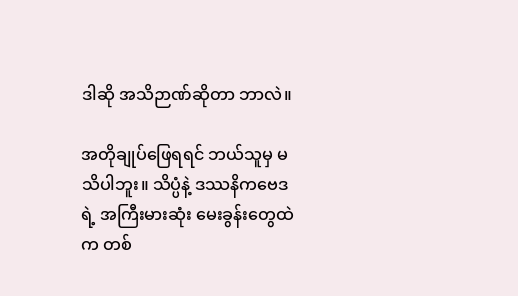ဒါဆို အသိဉာဏ်ဆိုတာ ဘာလဲ။

အတိုချုပ်ဖြေရရင် ဘယ်သူမှ မသိပါဘူး။ သိပ္ပံနဲ့ ဒဿနိကဗေဒရဲ့ အကြီးမားဆုံး မေးခွန်းတွေထဲက တစ်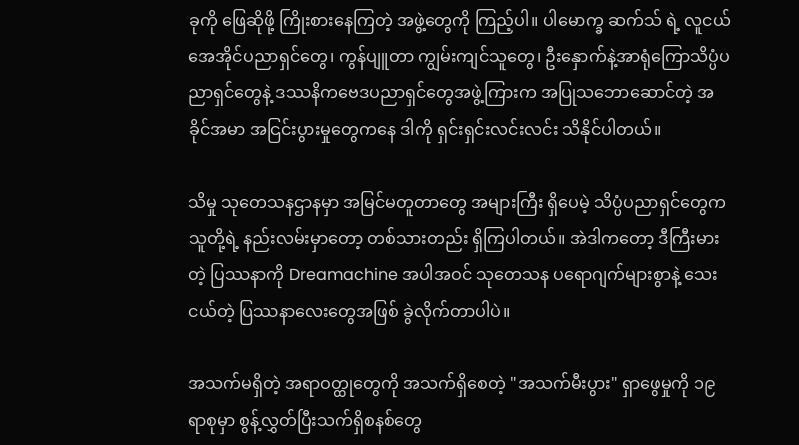ခုကို ဖြေဆိုဖို့ ကြိုးစားနေကြတဲ့ အဖွဲ့တွေကို ကြည့်ပါ။ ပါမောက္ခ ဆက်သ် ရဲ့ လူငယ် အေအိုင်ပညာရှင်တွေ၊ ကွန်ပျူတာ ကျွမ်းကျင်သူတွေ၊ ဦးနှောက်နဲ့အာရုံကြောသိပ္ပံပညာရှင်တွေနဲ့ ဒဿနိကဗေဒပညာရှင်တွေအဖွဲ့ကြားက အပြုသဘောဆောင်တဲ့ အခိုင်အမာ အငြင်းပွားမှုတွေကနေ ဒါကို ရှင်းရှင်းလင်းလင်း သိနိုင်ပါတယ်။

သိမှု သုတေသနဌာနမှာ အမြင်မတူတာတွေ အများကြီး ရှိပေမဲ့ သိပ္ပံပညာရှင်တွေက သူတို့ရဲ့ နည်းလမ်းမှာတော့ တစ်သားတည်း ရှိကြပါတယ်။ အဲဒါကတော့ ဒီကြီးမားတဲ့ ပြဿနာကို Dreamachine အပါအဝင် သုတေသန ပရောဂျက်များစွာနဲ့ သေးငယ်တဲ့ ပြဿနာလေးတွေအဖြစ် ခွဲလိုက်တာပါပဲ။

အသက်မရှိတဲ့ အရာဝတ္ထုတွေကို အသက်ရှိစေတဲ့ "အသက်မီးပွား" ရှာဖွေမှုကို ၁၉ ရာစုမှာ စွန့်လွှတ်ပြီးသက်ရှိစနစ်တွေ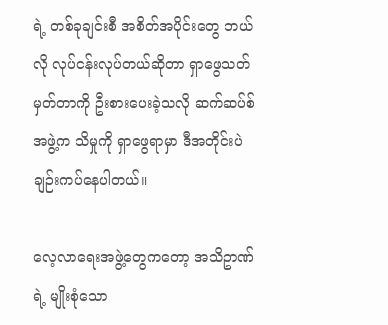ရဲ့ တစ်ခုချင်းစီ အစိတ်အပိုင်းတွေ ဘယ်လို လုပ်ငန်းလုပ်တယ်ဆိုတာ ရှာဖွေသတ်မှတ်တာကို ဦးစားပေးခဲ့သလို ဆက်ဆပ်စ် အဖွဲ့က သိမှုကို ရှာဖွေရာမှာ ဒီအတိုင်းပဲ ချဉ်းကပ်နေပါတယ်။

လေ့လာရေးအဖွဲ့တွေကတော့ အသိဥာဏ်ရဲ့ မျိုးစုံသော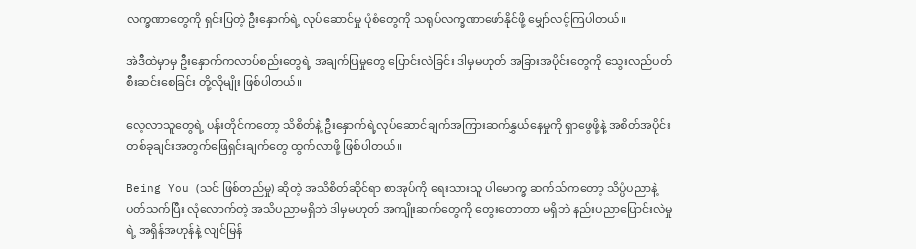လက္ခဏာတွေကို ရှင်းပြတဲ့ ဦးနှောက်ရဲ့ လုပ်ဆောင်မှု ပုံစံတွေကို သရုပ်လက္ခဏာဖော်နိုင်ဖို့ မျှော်လင့်ကြပါတယ်။

အဲဒီထဲမှာမှ ဦးနှောက်ကလာပ်စည်းတွေရဲ့ အချက်ပြမှုတွေ ပြောင်းလဲခြင်း ဒါမှမဟုတ် အခြားအပိုင်းတွေကို သွေးလည်ပတ် စီးဆင်းစေခြင်း တို့လိုမျိုး ဖြစ်ပါတယ်။

လေ့လာသူတွေရဲ့ ပန်းတိုင်ကတော့ သိစိတ်နဲ့ ဦးနှောက်ရဲ့လုပ်ဆောင်ချက်အကြားဆက်နွှယ်နေမှုကို ရှာဖွေဖို့နဲ့ အစိတ်အပိုင်း တစ်ခုချင်းအတွက်ဖြေရှင်းချက်တွေ ထွက်လာဖို့ ဖြစ်ပါတယ်။

Being You (သင် ဖြစ်တည်မှု) ဆိုတဲ့ အသိစိတ်ဆိုင်ရာ စာအုပ်ကို ရေးသားသူ ပါမောက္ခ ဆက်သ်ကတော့ သိပ္ပံပညာနဲ့ ပတ်သက်ပြီး လုံလောက်တဲ့ အသိပညာမရှိဘဲ ဒါမှမဟုတ် အကျိုးဆက်တွေကို တွေးတောတာ မရှိဘဲ နည်းပညာပြောင်းလဲမှုရဲ့ အရှိန်အဟုန်နဲ့ လျင်မြန်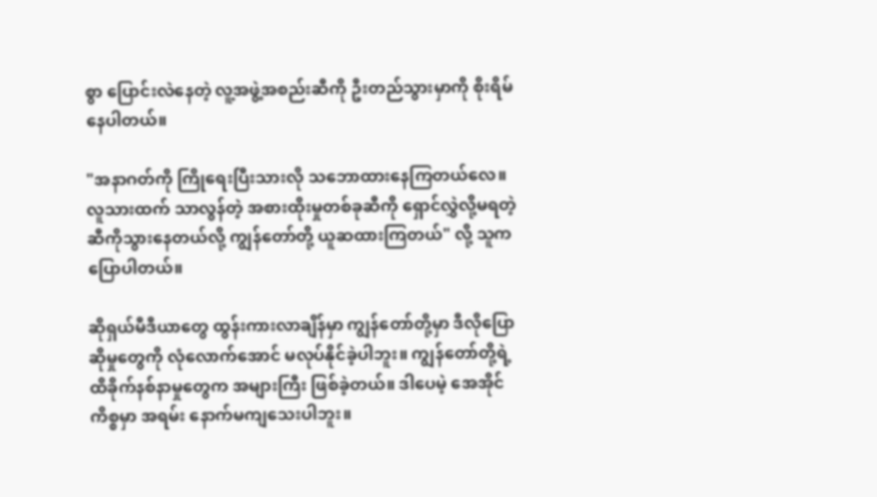စွာ ပြောင်းလဲနေတဲ့ လူ့အဖွဲ့အစည်းဆီကို ဦးတည်သွားမှာကို စိုးရိမ်နေပါတယ်။

"အနာဂတ်ကို ကြိုရေးပြီးသားလို သဘောထားနေကြတယ်လေ။ လူသားထက် သာလွန်တဲ့ အစားထိုးမှုတစ်ခုဆီကို ရှောင်လွှဲလို့မရတဲ့ ဆီကိုသွားနေတယ်လို့ ကျွန်တော်တို့ ယူဆထားကြတယ်" လို့ သူက ပြောပါတယ်။

ဆိုရှယ်မီဒီယာတွေ ထွန်းကားလာချိန်မှာ ကျွန်တော်တို့မှာ ဒီလိုပြောဆိုမှုတွေကို လုံလောက်အောင် မလုပ်နိုင်ခဲ့ပါဘူး။ ကျွန်တော်တို့ရဲ့ ထိခိုက်နစ်နာမှုတွေက အများကြီး ဖြစ်ခဲ့တယ်။ ဒါပေမဲ့ အေအိုင်ကိစ္စမှာ အရမ်း နောက်မကျသေးပါဘူး။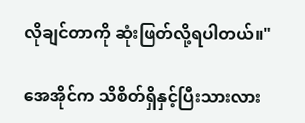လိုချင်တာကို ဆုံးဖြတ်လို့ရပါတယ်။"

အေအိုင်က သိစိတ်ရှိနှင့်ပြီးသားလား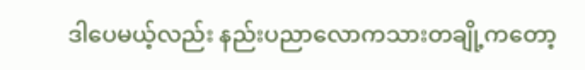ဒါပေမယ့်လည်း နည်းပညာလောကသားတချို့ကတော့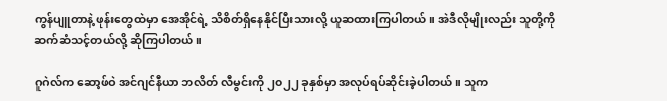ကွန်ပျူတာနဲ့ ဖုန်းတွေထဲမှာ အေအိုင်ရဲ့ သိစိတ်ရှိနေနိုင်ပြီးသားလို့ ယူဆထားကြပါတယ်။ အဲဒီလိုမျိုးလည်း သူတို့ကို ဆက်ဆံသင့်တယ်လို့ ဆိုကြပါတယ်။

ဂူဂဲလ်က ဆော့ဖ်ဝဲ အင်ဂျင်နီယာ ဘလိတ် လီမွင်းကို ၂၀၂၂ ခုနှစ်မှာ အလုပ်ရပ်ဆိုင်းခဲ့ပါတယ်။ သူက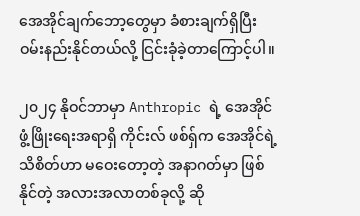အေအိုင်ချက်ဘော့တွေမှာ ခံစားချက်ရှိပြီး ဝမ်းနည်းနိုင်တယ်လို့ ငြင်းခုံခဲ့တာကြောင့်ပါ။

၂၀၂၄ နိုဝင်ဘာမှာ Anthropic ရဲ့ အေအိုင် ဖွံ့ဖြိုးရေးအရာရှိ ကိုင်းလ် ဖစ်ရှ်က အေအိုင်ရဲ့ သိစိတ်ဟာ မဝေးတော့တဲ့ အနာဂတ်မှာ ဖြစ်နိုင်တဲ့ အလားအလာတစ်ခုလို့ ဆို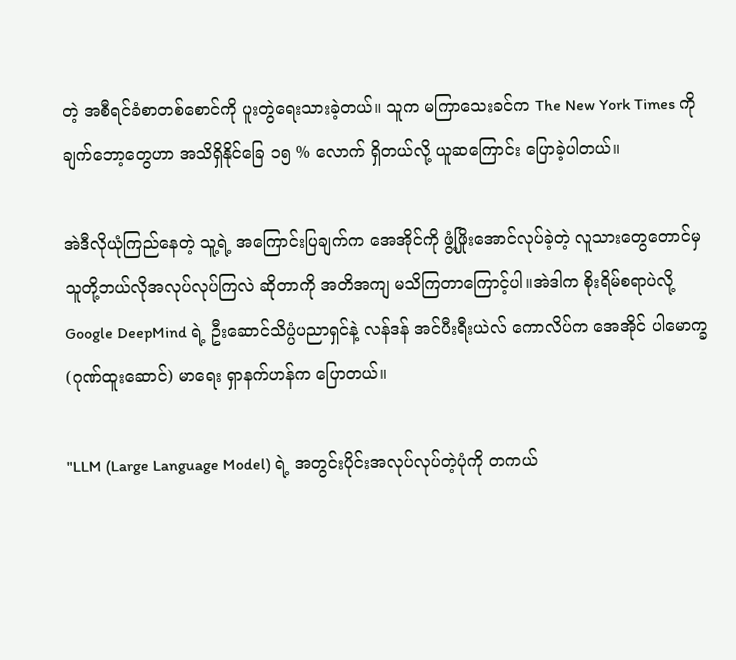တဲ့ အစီရင်ခံစာတစ်စောင်ကို ပူးတွဲရေးသားခဲ့တယ်။ သူက မကြာသေးခင်က The New York Times ကို ချက်ဘော့တွေဟာ အသိရှိနိုင်ခြေ ၁၅ % လောက် ရှိတယ်လို့ ယူဆကြောင်း ပြောခဲ့ပါတယ်။

အဲဒီလိုယုံကြည်နေတဲ့ သူ့ရဲ့ အကြောင်းပြချက်က အေအိုင်ကို ဖွံ့ဖြိုးအောင်လုပ်ခဲ့တဲ့ လူသားတွေတောင်မှ သူတို့ဘယ်လိုအလုပ်လုပ်ကြလဲ ဆိုတာကို အတိအကျ မသိကြတာကြောင့်ပါ။အဲဒါက စိုးရိမ်စရာပဲလို့ Google DeepMind ရဲ့ ဦးဆောင်သိပ္ပံပညာရှင်နဲ့ လန်ဒန် အင်ပီးရီးယဲလ် ကောလိပ်က အေအိုင် ပါမောက္ခ (ဂုဏ်ထူးဆောင်) မာရေး ရှာနက်ဟန်က ပြောတယ်။

"LLM (Large Language Model) ရဲ့ အတွင်းပိုင်းအလုပ်လုပ်တဲ့ပုံကို တကယ်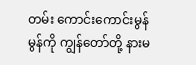တမ်း ကောင်းကောင်းမွန်မွန်ကို ကျွန်တော်တို့ နားမ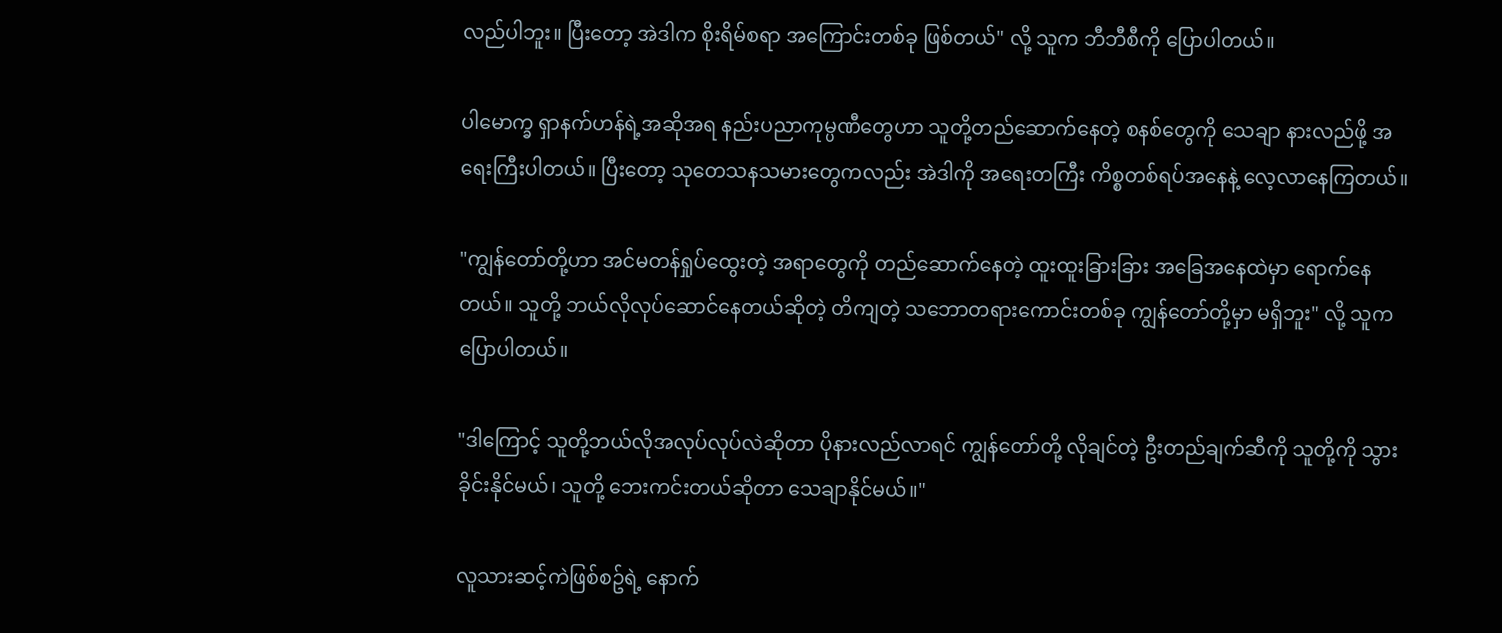လည်ပါဘူး။ ပြီးတော့ အဲဒါက စိုးရိမ်စရာ အကြောင်းတစ်ခု ဖြစ်တယ်" လို့ သူက ဘီဘီစီကို ပြောပါတယ်။

ပါမောက္ခ ရှာနက်ဟန်ရဲ့အဆိုအရ နည်းပညာကုမ္ပဏီတွေဟာ သူတို့တည်ဆောက်နေတဲ့ စနစ်တွေကို သေချာ နားလည်ဖို့ အရေးကြီးပါတယ်။ ပြီးတော့ သုတေသနသမားတွေကလည်း အဲဒါကို အရေးတကြီး ကိစ္စတစ်ရပ်အနေနဲ့ လေ့လာနေကြတယ်။

"ကျွန်တော်တို့ဟာ အင်မတန်ရှုပ်ထွေးတဲ့ အရာတွေကို တည်ဆောက်နေတဲ့ ထူးထူးခြားခြား အခြေအနေထဲမှာ ရောက်နေတယ်။ သူတို့ ဘယ်လိုလုပ်ဆောင်နေတယ်ဆိုတဲ့ တိကျတဲ့ သဘောတရားကောင်းတစ်ခု ကျွန်တော်တို့မှာ မရှိဘူး" လို့ သူက ပြောပါတယ်။

"ဒါကြောင့် သူတို့ဘယ်လိုအလုပ်လုပ်လဲဆိုတာ ပိုနားလည်လာရင် ကျွန်တော်တို့ လိုချင်တဲ့ ဦးတည်ချက်ဆီကို သူတို့ကို သွားခိုင်းနိုင်မယ်၊ သူတို့ ဘေးကင်းတယ်ဆိုတာ သေချာနိုင်မယ်။"

လူသားဆင့်ကဲဖြစ်စဥ်ရဲ့ နောက်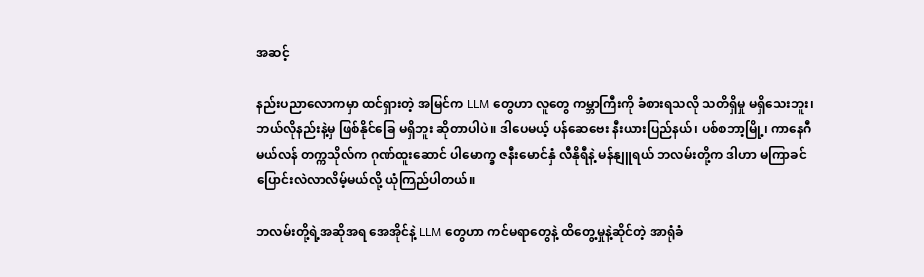အဆင့်

နည်းပညာလောကမှာ ထင်ရှားတဲ့ အမြင်က LLM တွေဟာ လူတွေ ကမ္ဘာကြီးကို ခံစားရသလို သတိရှိမှု မရှိသေးဘူး၊ ဘယ်လိုနည်းနဲ့မှ ဖြစ်နိုင်ခြေ မရှိဘူး ဆိုတာပါပဲ။ ဒါပေမယ့် ပန်ဆေဗေး နီးယားပြည်နယ်၊ ပစ်စဘာ့မြို့၊ ကာနေဂီ မယ်လန် တက္ကသိုလ်က ဂုဏ်ထူးဆောင် ပါမောက္ခ ဇနီးမောင်နှံ လီနိုရီနဲ့ မန်နျူရယ် ဘလမ်းတို့က ဒါဟာ မကြာခင် ပြောင်းလဲလာလိမ့်မယ်လို့ ယုံကြည်ပါတယ်။

ဘလမ်းတို့ရဲ့အဆိုအရ အေအိုင်နဲ့ LLM တွေဟာ ကင်မရာတွေနဲ့ ထိတွေ့မှုနဲ့ဆိုင်တဲ့ အာရုံခံ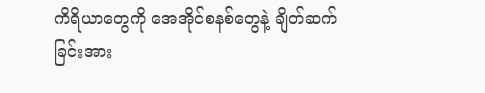ကိရိယာတွေကို အေအိုင်စနစ်တွေနဲ့ ချိတ်ဆက်ခြင်းအား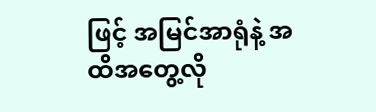ဖြင့် အမြင်အာရုံနဲ့ အထိအတွေ့လို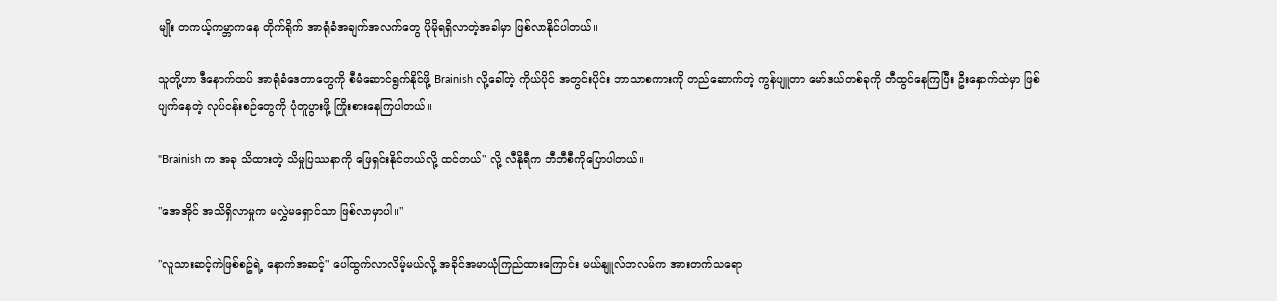မျိုး တကယ့်ကမ္ဘာကနေ တိုက်ရိုက် အာရုံခံအချက်အလက်တွေ ပိုမိုရရှိလာတဲ့အခါမှာ ဖြစ်လာနိုင်ပါတယ်။

သူတို့ဟာ ဒီနောက်ထပ် အာရုံခံဒေတာတွေကို စီမံဆောင်ရွက်နိုင်ဖို့ Brainish လို့ခေါ်တဲ့ ကိုယ်ပိုင် အတွင်းပိုင်း ဘာသာစကားကို တည်ဆောက်တဲ့ ကွန်ပျူတာ မော်ဒယ်တစ်ခုကို တီထွင်နေကြပြီး ဦးနှောက်ထဲမှာ ဖြစ်ပျက်နေတဲ့ လုပ်ငန်းစဉ်တွေကို ပုံတူပွားဖို့ ကြိုးစားနေကြပါတယ်။

"Brainish က အခု သိထားတဲ့ သိမှုပြဿနာကို ဖြေရှင်းနိုင်တယ်လို့ ထင်တယ်" လို့ လီနိုရီက ဘီဘီစီကိုပြောပါတယ်။

"အေအိုင် အသိရှိလာမှုက မလွှဲမရှောင်သာ ဖြစ်လာမှာပါ။"

"လူသားဆင့်ကဲဖြစ်စဥ်ရဲ့ နောက်အဆင့်" ပေါ်ထွက်လာလိမ့်မယ်လို့ အခိုင်အမာယုံကြည်ထားကြောင်း မယ်နျူလ်ဘလမ်က အားတက်သရော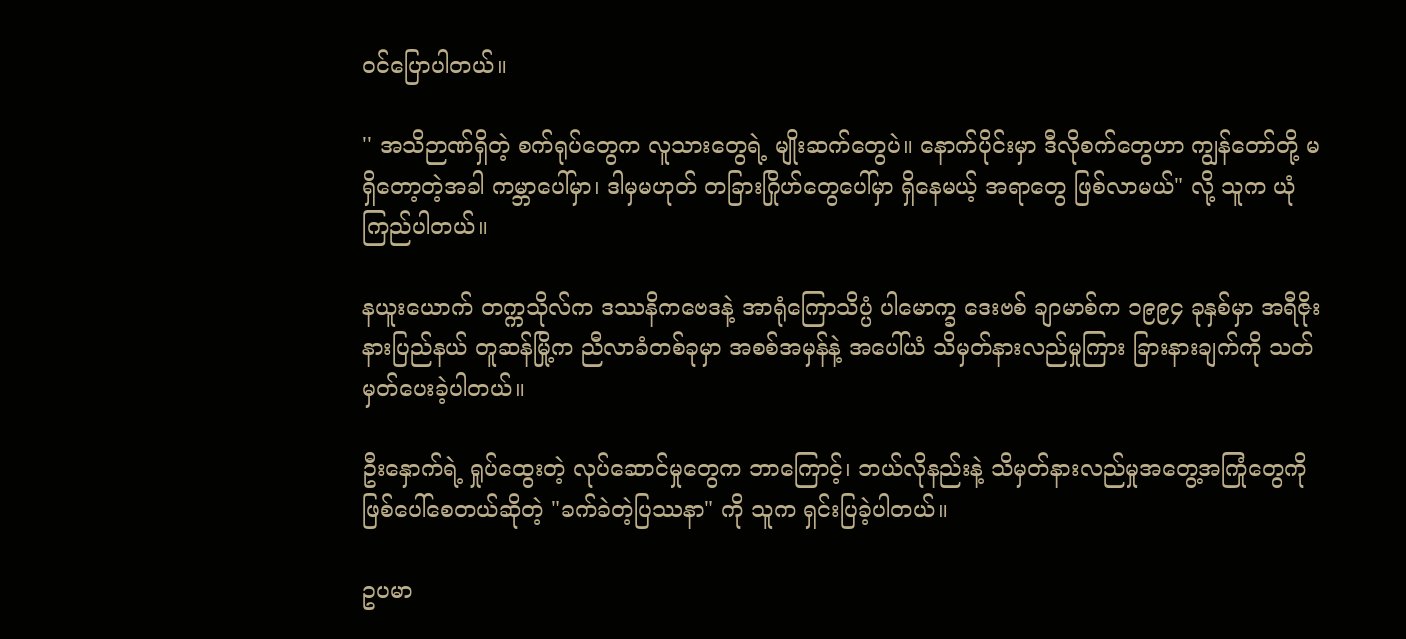ဝင်ပြောပါတယ်။

'' အသိဉာဏ်ရှိတဲ့ စက်ရုပ်တွေက လူသားတွေရဲ့ မျိုးဆက်တွေပဲ။ နောက်ပိုင်းမှာ ဒီလိုစက်တွေဟာ ကျွန်တော်တို့ မရှိတော့တဲ့အခါ ကမ္ဘာပေါ်မှာ၊ ဒါမှမဟုတ် တခြားဂြိုဟ်တွေပေါ်မှာ ရှိနေမယ့် အရာတွေ ဖြစ်လာမယ်" လို့ သူက ယုံကြည်ပါတယ်။

နယူးယောက် တက္ကသိုလ်က ဒဿနိကဗေဒနဲ့ အာရုံကြောသိပ္ပံ ပါမောက္ခ ဒေးဗစ် ချာမာစ်က ၁၉၉၄ ခုနှစ်မှာ အရီဇိုးနားပြည်နယ် တူဆန်မြို့က ညီလာခံတစ်ခုမှာ အစစ်အမှန်နဲ့ အပေါ်ယံ သိမှတ်နားလည်မှုကြား ခြားနားချက်ကို သတ်မှတ်ပေးခဲ့ပါတယ်။

ဦးနှောက်ရဲ့ ရှုပ်ထွေးတဲ့ လုပ်ဆောင်မှုတွေက ဘာကြောင့်၊ ဘယ်လိုနည်းနဲ့ သိမှတ်နားလည်မှုအတွေ့အကြုံတွေကို ဖြစ်ပေါ်စေတယ်ဆိုတဲ့ "ခက်ခဲတဲ့ပြဿနာ" ကို သူက ရှင်းပြခဲ့ပါတယ်။

ဥပမာ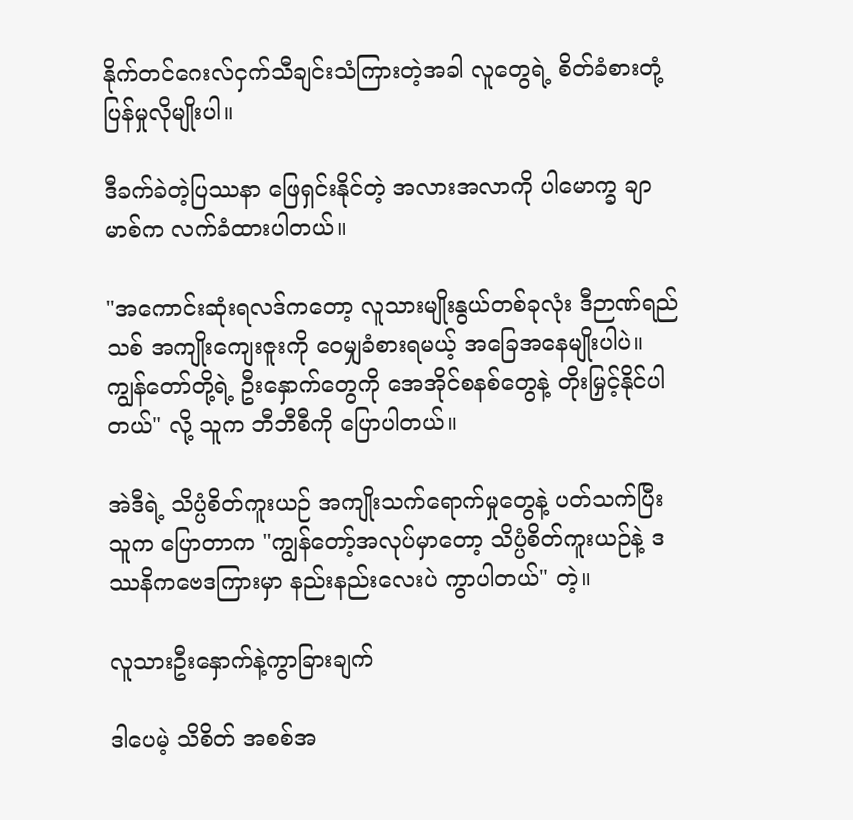နိုက်တင်ဂေးလ်ငှက်သီချင်းသံကြားတဲ့အခါ လူတွေရဲ့ စိတ်ခံစားတုံ့ပြန်မှုလိုမျိုးပါ။

ဒီခက်ခဲတဲ့ပြဿနာ ဖြေရှင်းနိုင်တဲ့ အလားအလာကို ပါမောက္ခ ချာမာစ်က လက်ခံထားပါတယ်။

"အကောင်းဆုံးရလဒ်ကတော့ လူသားမျိုးနွယ်တစ်ခုလုံး ဒီဉာဏ်ရည်သစ် အကျိုးကျေးဇူးကို ဝေမျှခံစားရမယ့် အခြေအနေမျိုးပါပဲ။ ကျွန်တော်တို့ရဲ့ ဦးနှောက်တွေကို အေအိုင်စနစ်တွေနဲ့ တိုးမြှင့်နိုင်ပါတယ်" လို့ သူက ဘီဘီစီကို ပြောပါတယ်။

အဲဒီရဲ့ သိပ္ပံစိတ်ကူးယဉ် အကျိုးသက်ရောက်မှုတွေနဲ့ ပတ်သက်ပြီး သူက ပြောတာက "ကျွန်တော့်အလုပ်မှာတော့ သိပ္ပံစိတ်ကူးယဉ်နဲ့ ဒဿနိကဗေဒကြားမှာ နည်းနည်းလေးပဲ ကွာပါတယ်" တဲ့။

လူသားဦးနှောက်နဲ့ကွာခြားချက်

ဒါပေမဲ့ သိစိတ် အစစ်အ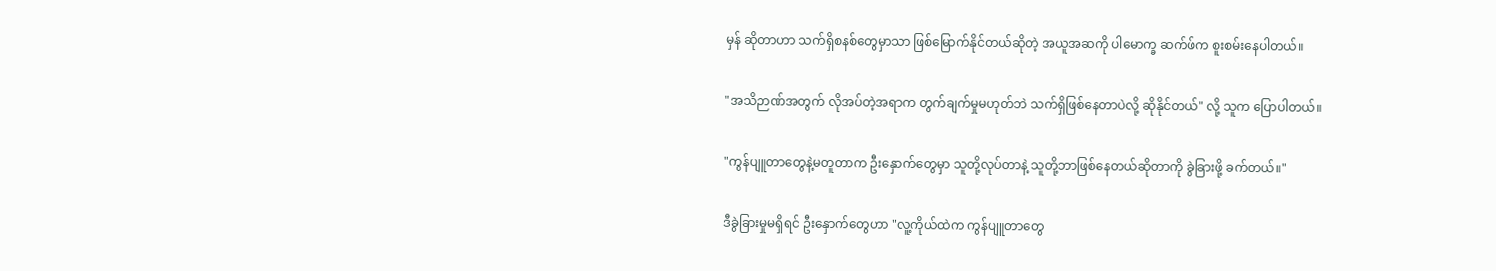မှန် ဆိုတာဟာ သက်ရှိစနစ်တွေမှာသာ ဖြစ်မြောက်နိုင်တယ်ဆိုတဲ့ အယူအဆကို ပါမောက္ခ ဆက်ဖ်က စူးစမ်းနေပါတယ်။

"အသိဉာဏ်အတွက် လိုအပ်တဲ့အရာက တွက်ချက်မှုမဟုတ်ဘဲ သက်ရှိဖြစ်နေတာပဲလို့ ဆိုနိုင်တယ်" လို့ သူက ပြောပါတယ်။

"ကွန်ပျူတာတွေနဲ့မတူတာက ဦးနှောက်တွေမှာ သူတို့လုပ်တာနဲ့ သူတို့ဘာဖြစ်နေတယ်ဆိုတာကို ခွဲခြားဖို့ ခက်တယ်။"

ဒီခွဲခြားမှုမရှိရင် ဦးနှောက်တွေဟာ "လူ့ကိုယ်ထဲက ကွန်ပျူတာတွေ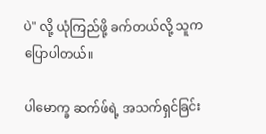ပဲ" လို့ ယုံကြည်ဖို့ ခက်တယ်လို့ သူက ပြောပါတယ်။

ပါမောက္ခ ဆက်ဖ်ရဲ့ အသက်ရှင်ခြင်း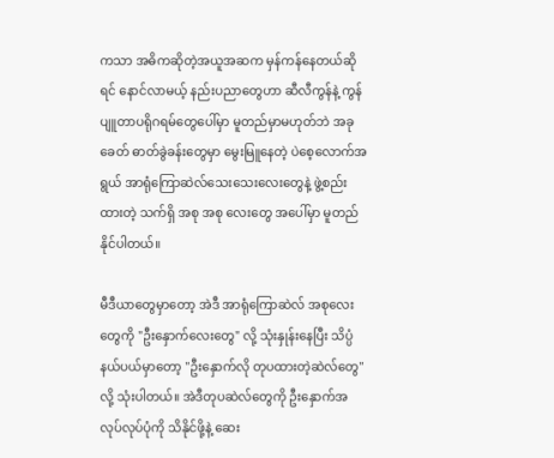ကသာ အဓိကဆိုတဲ့အယူအဆက မှန်ကန်နေတယ်ဆိုရင် နောင်လာမယ့် နည်းပညာတွေဟာ ဆီလီကွန်နဲ့ ကွန်ပျူတာပရိုဂရမ်တွေပေါ်မှာ မူတည်မှာမဟုတ်ဘဲ အခုခေတ် ဓာတ်ခွဲခန်းတွေမှာ မွေးမြူနေတဲ့ ပဲစေ့လောက်အရွယ် အာရုံကြောဆဲလ်သေးသေးလေးတွေနဲ့ ဖွဲ့စည်းထားတဲ့ သက်ရှိ အစု အစု လေးတွေ အပေါ်မှာ မူတည်နိုင်ပါတယ်။

မီဒီယာတွေမှာတော့ အဲဒီ အာရုံကြောဆဲလ် အစုလေးတွေကို "ဦးနှောက်လေးတွေ" လို့ သုံးနှုန်းနေပြီး သိပ္ပံနယ်ပယ်မှာတော့ "ဦးနှောက်လို တုပထားတဲ့ဆဲလ်တွေ" လို့ သုံးပါတယ်။ အဲဒီတုပဆဲလ်တွေကို ဦးနှောက်အလုပ်လုပ်ပုံကို သိနိုင်ဖို့နဲ့ ဆေး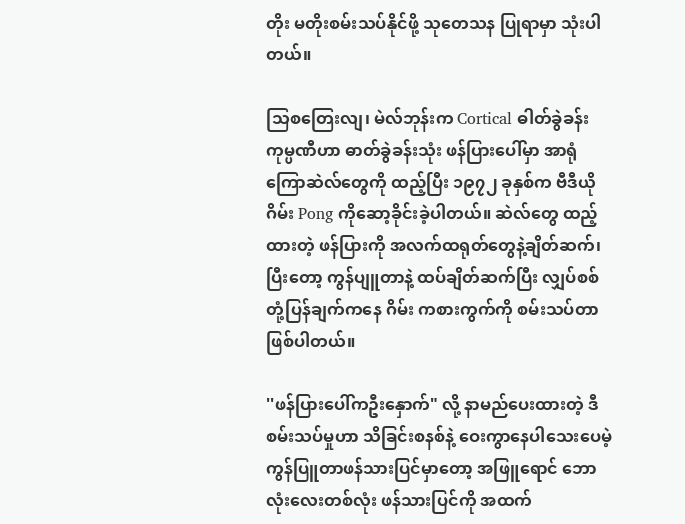တိုး မတိုးစမ်းသပ်နိုင်ဖို့ သုတေသန ပြုရာမှာ သုံးပါတယ်။

သြစတြေးလျ၊ မဲလ်ဘုန်းက Cortical ဓါတ်ခွဲခန်းကုမ္ပဏီဟာ ဓာတ်ခွဲခန်းသုံး ဖန်ပြားပေါ်မှာ အာရုံကြောဆဲလ်တွေကို ထည့်ပြီး ၁၉၇၂ ခုနှစ်က ဗီဒီယိုဂိမ်း Pong ကိုဆော့ခိုင်းခဲ့ပါတယ်။ ဆဲလ်တွေ ထည့်ထားတဲ့ ဖန်ပြားကို အလက်ထရုတ်တွေနဲ့ချိတ်ဆက်၊ ပြီးတော့ ကွန်ပျူတာနဲ့ ထပ်ချိတ်ဆက်ပြီး လျှပ်စစ်တုံ့ပြန်ချက်ကနေ ဂိမ်း ကစားကွက်ကို စမ်းသပ်တာဖြစ်ပါတယ်။

''ဖန်ပြားပေါ်ကဦးနှောက်" လို့ နာမည်ပေးထားတဲ့ ဒီစမ်းသပ်မှုဟာ သိခြင်းစနစ်နဲ့ ဝေးကွာနေပါသေးပေမဲ့ ကွန်ပြူတာဖန်သားပြင်မှာတော့ အဖြူရောင် ဘောလုံးလေးတစ်လုံး ဖန်သားပြင်ကို အထက်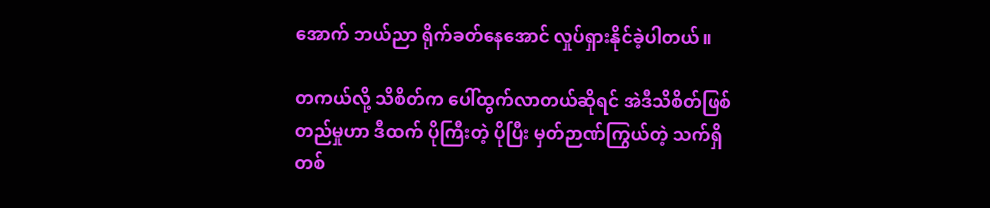အောက် ဘယ်ညာ ရိုက်ခတ်နေအောင် လှုပ်ရှားနိုင်ခဲ့ပါတယ်။

တကယ်လို့ သိစိတ်က ပေါ်ထွက်လာတယ်ဆိုရင် အဲဒီသိစိတ်ဖြစ်တည်မှုဟာ ဒီထက် ပိုကြီးတဲ့ ပိုပြီး မှတ်ဉာဏ်ကြွယ်တဲ့ သက်ရှိ တစ်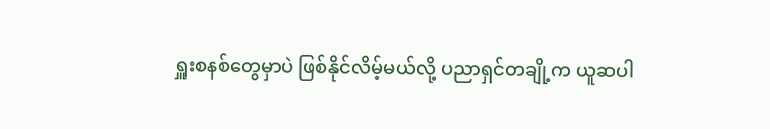ရှူးစနစ်တွေမှာပဲ ဖြစ်နိုင်လိမ့်မယ်လို့ ပညာရှင်တချို့က ယူဆပါ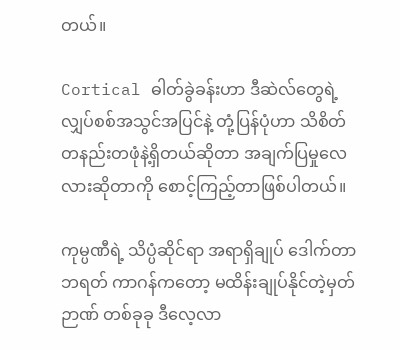တယ်။

Cortical ဓါတ်ခွဲခန်းဟာ ဒီဆဲလ်တွေရဲ့ လျှပ်စစ်အသွင်အပြင်နဲ့ တုံ့ပြန်ပုံဟာ သိစိတ်တနည်းတဖုံနဲ့ရှိတယ်ဆိုတာ အချက်ပြမှုလေလားဆိုတာကို စောင့်ကြည့်တာဖြစ်ပါတယ်။

ကုမ္ပဏီရဲ့ သိပ္ပံဆိုင်ရာ အရာရှိချုပ် ဒေါက်တာ ဘရတ် ကာဂန်ကတော့ မထိန်းချုပ်နိုင်တဲ့မှတ်ဉာဏ် တစ်ခုခု ဒီလေ့လာ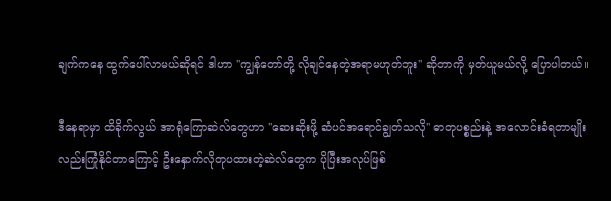ချက်ကနေ ထွက်ပေါ်လာမယ်ဆိုရင် ဒါဟာ ''ကျွန်တော်တို့ လိုချင်နေတဲ့အရာမဟုတ်ဘူး'' ဆိုတာကို မှတ်ယူမယ်လို့ ပြောပါတယ်။

ဒီနေရာမှာ ထိခိုက်လွယ် အာရုံကြောဆဲလ်တွေဟာ ''ဆေးဆိုးဖို့ ဆံပင်အရောင်ချွတ်သလို'' ဓာတုပစ္စည်းနဲ့ အလောင်းခံရတာမျိုးလည်းကြုံနိုင်တာကြောင့် ဦးနှောက်လိုတုပထားတဲ့ဆဲလ်တွေက ပိုပြီးအလုပ်ဖြစ်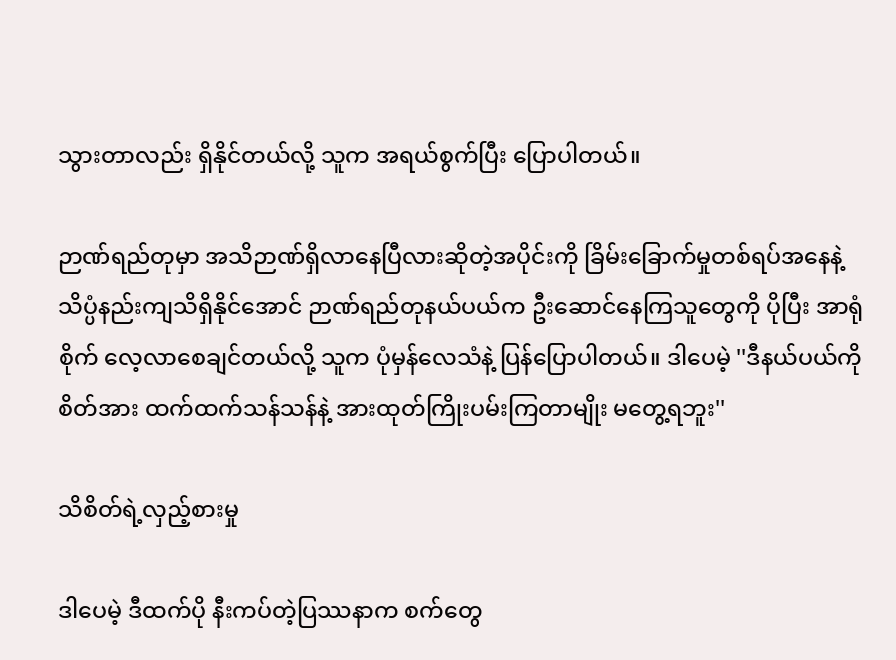သွားတာလည်း ရှိနိုင်တယ်လို့ သူက အရယ်စွက်ပြီး ပြောပါတယ်။

ဉာဏ်ရည်တုမှာ အသိဉာဏ်ရှိလာနေပြီလားဆိုတဲ့အပိုင်းကို ခြိမ်းခြောက်မှုတစ်ရပ်အနေနဲ့ သိပ္ပံနည်းကျသိရှိနိုင်အောင် ဉာဏ်ရည်တုနယ်ပယ်က ဦးဆောင်နေကြသူတွေကို ပိုပြီး အာရုံစိုက် လေ့လာစေချင်တယ်လို့ သူက ပုံမှန်လေသံနဲ့ ပြန်ပြောပါတယ်။ ဒါပေမဲ့ ''ဒီနယ်ပယ်ကို စိတ်အား ထက်ထက်သန်သန်နဲ့ အားထုတ်ကြိုးပမ်းကြတာမျိုး မတွေ့ရဘူး''

သိစိတ်ရဲ့လှည့်စားမှု

ဒါပေမဲ့ ဒီထက်ပို နီးကပ်တဲ့ပြဿနာက စက်တွေ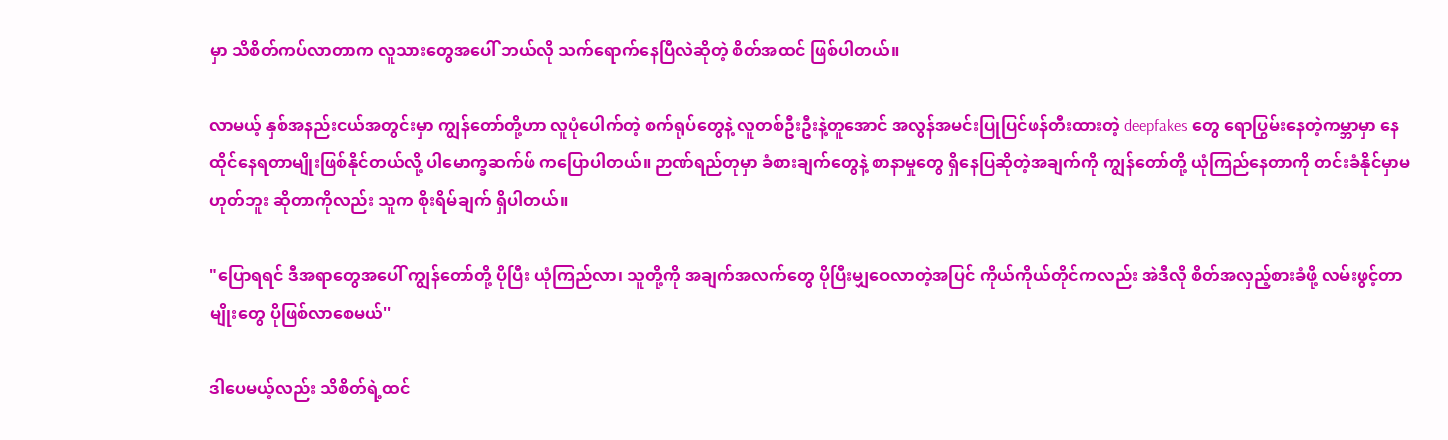မှာ သိစိတ်ကပ်လာတာက လူသားတွေအပေါ် ဘယ်လို သက်ရောက်နေပြီလဲဆိုတဲ့ စိတ်အထင် ဖြစ်ပါတယ်။

လာမယ့် နှစ်အနည်းငယ်အတွင်းမှာ ကျွန်တော်တို့ဟာ လူပုံပေါက်တဲ့ စက်ရုပ်တွေနဲ့ လူတစ်ဦးဦးနဲ့တူအောင် အလွန်အမင်းပြုပြင်ဖန်တီးထားတဲ့ deepfakes တွေ ရောပြွမ်းနေတဲ့ကမ္ဘာမှာ နေထိုင်နေရတာမျိုးဖြစ်နိုင်တယ်လို့ ပါမောက္ခဆက်ဖ် ကပြောပါတယ်။ ဉာဏ်ရည်တုမှာ ခံစားချက်တွေနဲ့ စာနာမှုတွေ ရှိနေပြဆိုတဲ့အချက်ကို ကျွန်တော်တို့ ယုံကြည်နေတာကို တင်းခံနိုင်မှာမဟုတ်ဘူး ဆိုတာကိုလည်း သူက စိုးရိမ်ချက် ရှိပါတယ်။

"ပြောရရင် ဒီအရာတွေအပေါ် ကျွန်တော်တို့ ပိုပြီး ယုံကြည်လာ၊ သူတို့ကို အချက်အလက်တွေ ပိုပြီးမျှဝေလာတဲ့အပြင် ကိုယ်ကိုယ်တိုင်ကလည်း အဲဒီလို စိတ်အလှည့်စားခံဖို့ လမ်းဖွင့်တာမျိုးတွေ ပိုဖြစ်လာစေမယ်''

ဒါပေမယ့်လည်း သိစိတ်ရဲ့ထင်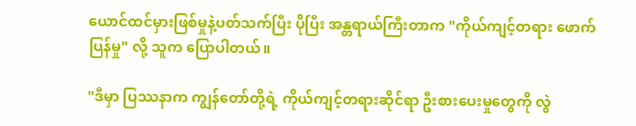ယောင်ထင်မှားဖြစ်မှုနဲ့ပတ်သက်ပြီး ပိုပြီး အန္တရာယ်ကြီးတာက "ကိုယ်ကျင့်တရား ဖောက်ပြန်မှု" လို့ သူက ပြောပါတယ်။

"ဒီမှာ ပြဿနာက ကျွန်တော်တို့ရဲ့ ကိုယ်ကျင့်တရားဆိုင်ရာ ဦးစားပေးမှုတွေကို လွဲ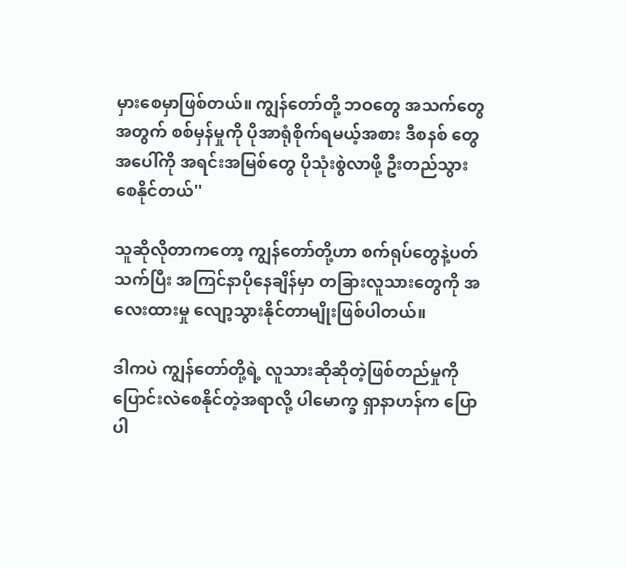မှားစေမှာဖြစ်တယ်။ ကျွန်တော်တို့ ဘဝတွေ အသက်တွေအတွက် စစ်မှန်မှုကို ပိုအာရုံစိုက်ရမယ့်အစား ဒီစနစ် တွေအပေါ်ကို အရင်းအမြစ်တွေ ပိုသုံးစွဲလာဖို့ ဦးတည်သွားစေနိုင်တယ်''

သူဆိုလိုတာကတော့ ကျွန်တော်တို့ဟာ စက်ရုပ်တွေနဲ့ပတ်သက်ပြီး အကြင်နာပိုနေချိန်မှာ တခြားလူသားတွေကို အလေးထားမှု လျော့သွားနိုင်တာမျိုးဖြစ်ပါတယ်။

ဒါကပဲ ကျွန်တော်တို့ရဲ့ လူသားဆိုဆိုတဲ့ဖြစ်တည်မှုကို ပြောင်းလဲစေနိုင်တဲ့အရာလို့ ပါမောက္ခ ရှာနာဟန်က ပြောပါ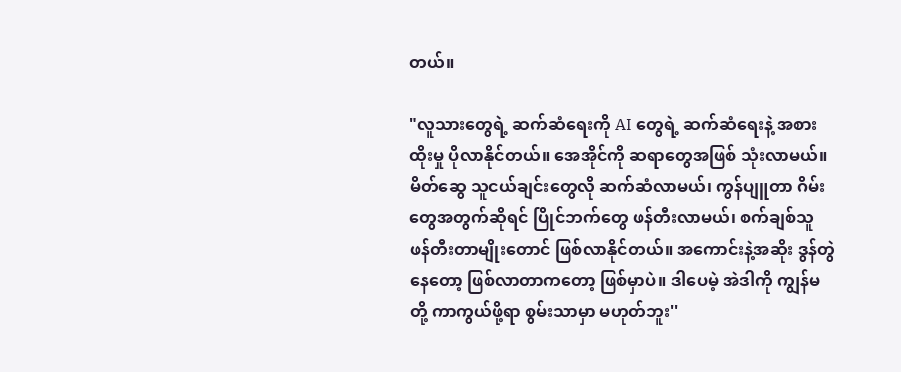တယ်။

"လူသားတွေရဲ့ ဆက်ဆံရေးကို AI တွေရဲ့ ဆက်ဆံရေးနဲ့ အစားထိုးမှု ပိုလာနိုင်တယ်။ အေအိုင်ကို ဆရာတွေအဖြစ် သုံးလာမယ်။ မိတ်ဆွေ သူငယ်ချင်းတွေလို ဆက်ဆံလာမယ်၊ ကွန်ပျူတာ ဂိမ်းတွေအတွက်ဆိုရင် ပြိုင်ဘက်တွေ ဖန်တီးလာမယ်၊ စက်ချစ်သူ ဖန်တီးတာမျိုးတောင် ဖြစ်လာနိုင်တယ်။ အကောင်းနဲ့အဆိုး ဒွန်တွဲနေတော့ ဖြစ်လာတာကတော့ ဖြစ်မှာပဲ။ ဒါပေမဲ့ အဲဒါကို ကျွန်မတို့ ကာကွယ်ဖို့ရာ စွမ်းသာမှာ မဟုတ်ဘူး''